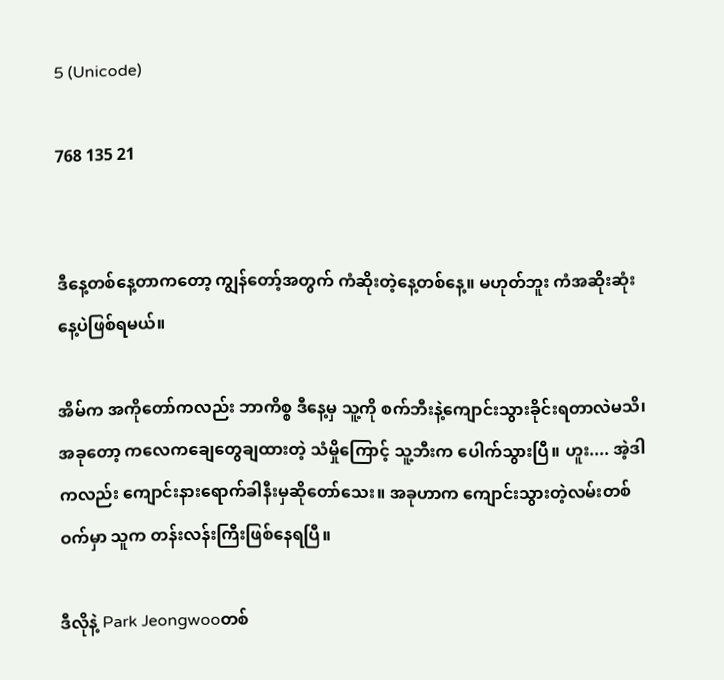5 (Unicode)

768 135 21


ဒီနေ့တစ်နေ့တာကတော့ ကျွန်တော့်အတွက် ကံဆိုးတဲ့နေ့တစ်နေ့။ မဟုတ်ဘူး ကံအဆိုးဆုံးနေ့ပဲဖြစ်ရမယ်။

အိမ်က အကိုတော်ကလည်း ဘာကိစ္စ ဒီနေ့မှ သူ့ကို စက်ဘီးနဲ့ကျောင်းသွားခိုင်းရတာလဲမသိ၊ အခုတော့ ကလေကချေတွေချထားတဲ့ သံမှိုကြောင့် သူ့ဘီးက ပေါက်သွားပြီ။ ဟူး.... အဲ့ဒါကလည်း ကျောင်းနားရောက်ခါနီးမှဆိုတော်သေး။ အခုဟာက ကျောင်းသွားတဲ့လမ်းတစ်ဝက်မှာ သူက တန်းလန်းကြီးဖြစ်နေရပြီ။

ဒီလိုနဲ့ Park Jeongwooတစ်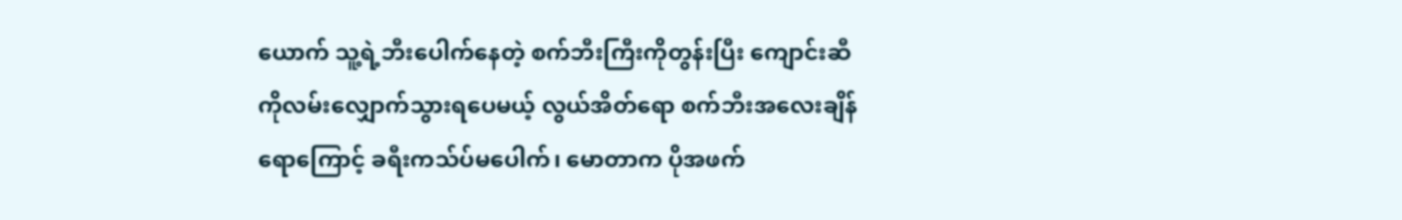ယောက် သူ့ရဲ့ဘီးပေါက်နေတဲ့ စက်ဘီးကြီးကိုတွန်းပြီး ကျောင်းဆီကိုလမ်းလျှောက်သွားရပေမယ့် လွယ်အိတ်ရော စက်ဘီးအလေးချိန်ရောကြောင့် ခရီးကသ်ပ်မပေါက်၊ မောတာက ပိုအဖက်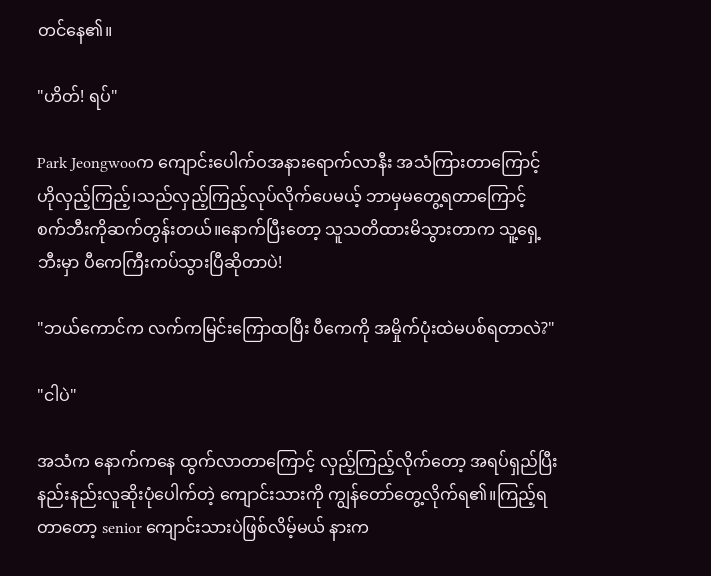တင်နေ၏။

"ဟိတ်! ရပ်"

Park Jeongwooက ကျောင်းပေါက်ဝအနားရောက်လာနီး အသံကြားတာကြောင့် ဟိုလှည့်ကြည့်၊သည်လှည့်ကြည့်လုပ်လိုက်ပေမယ့် ဘာမှမတွေ့ရတာကြောင့် စက်ဘီးကိုဆက်တွန်းတယ်။နောက်ပြီးတော့ သူသတိထားမိသွားတာက သူ့ရှေ့ဘီးမှာ ပီကေကြီးကပ်သွားပြီဆိုတာပဲ!

"ဘယ်ကောင်က လက်ကမြင်းကြောထပြီး ပီကေကို အမှိုက်ပုံးထဲမပစ်ရတာလဲ?"

"ငါပဲ"

အသံက နောက်ကနေ ထွက်လာတာကြောင့် လှည့်ကြည့်လိုက်တော့ အရပ်ရှည်ပြီး နည်းနည်းလူဆိုးပုံပေါက်တဲ့ ကျောင်းသားကို ကျွန်တော်တွေ့လိုက်ရ၏။ကြည့်ရတာတော့ senior ကျောင်းသားပဲဖြစ်လိမ့်မယ် နားက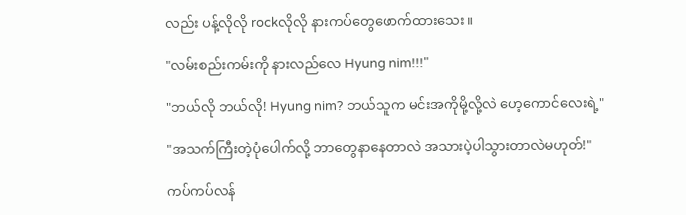လည်း ပန့်လိုလို rockလိုလို နားကပ်တွေဖောက်ထားသေး။

"လမ်းစည်းကမ်းကို နားလည်လေ Hyung nim!!!"

"ဘယ်လို ဘယ်လို! Hyung nim? ဘယ်သူက မင်းအကိုမို့လို့လဲ ဟေ့ကောင်လေးရဲ့"

"အသက်ကြီးတဲ့ပုံပေါက်လို့ ဘာတွေနာနေတာလဲ အသားပဲ့ပါသွားတာလဲမဟုတ်!"

ကပ်ကပ်လန်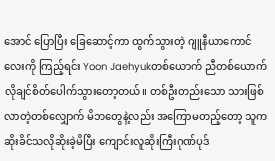အောင် ပြောပြီး ခြေဆောင့်ကာ ထွက်သွားတဲ့ ဂျူနီယာကောင်လေးကို ကြည့်ရင်း Yoon Jaehyukတစ်ယောက် ညီတစ်ယောက်လိုချင်စိတ်ပေါက်သွားတော့တယ်။ တစ်ဦးတည်းသော သားဖြစ်လာတဲ့တစ်လျှောက် မိဘတွေနဲ့လည်း အကြောမတည့်တော့ သူက ဆိုးခိင်သလိုဆိုးခဲ့မိပြီး ကျောင်းလူဆိုးကြီးဂုဏ်ပုဒ်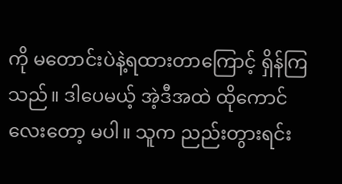ကို မတောင်းပဲနဲ့ရထားတာကြောင့် ရှိန်ကြသည်။ ဒါပေမယ့် အဲ့ဒီအထဲ ထိုကောင်လေးတော့ မပါ။ သူက ညည်းတွားရင်း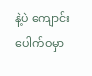နဲ့ပဲ ကျောင်းပေါက်ဝမှာ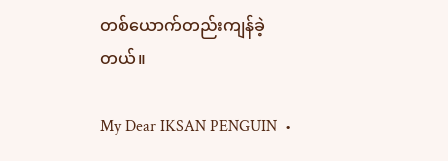တစ်ယောက်တည်းကျန်ခဲ့တယ်။

My Dear IKSAN PENGUIN  •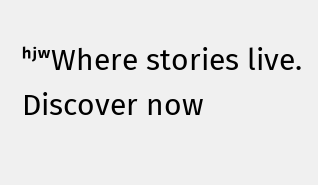ʰʲʷWhere stories live. Discover now